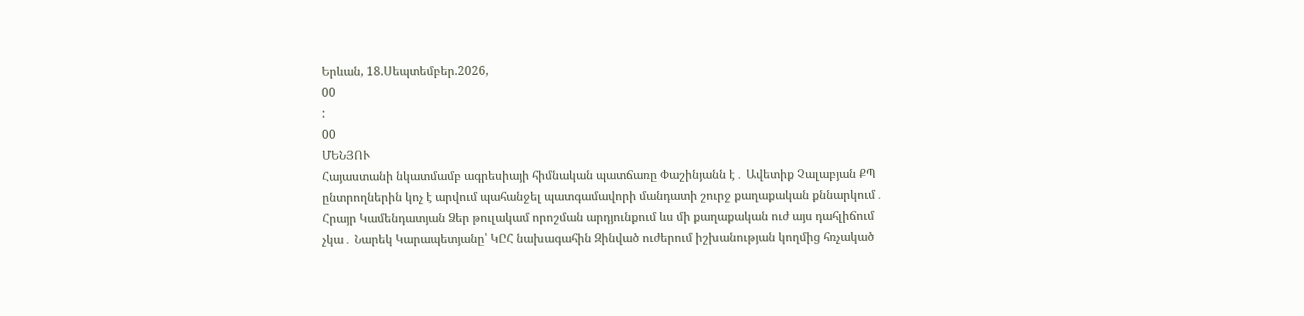Երևան, 18.Սեպտեմբեր.2026,
00
:
00
ՄԵՆՅՈՒ
Հայաստանի նկատմամբ ագրեսիայի հիմնական պատճառը Փաշինյանն է․ Ավետիք Չալաբյան ՔՊ ընտրողներին կոչ է արվում պահանջել պատգամավորի մանդատի շուրջ քաղաքական քննարկում․ Հրայր Կամենդատյան Ձեր թուլակամ որոշման արդյունքում ևս մի քաղաքական ուժ այս դահլիճում չկա․ Նարեկ Կարապետյանը՝ ԿԸՀ նախագահին Զինված ուժերում իշխանության կողմից հռչակած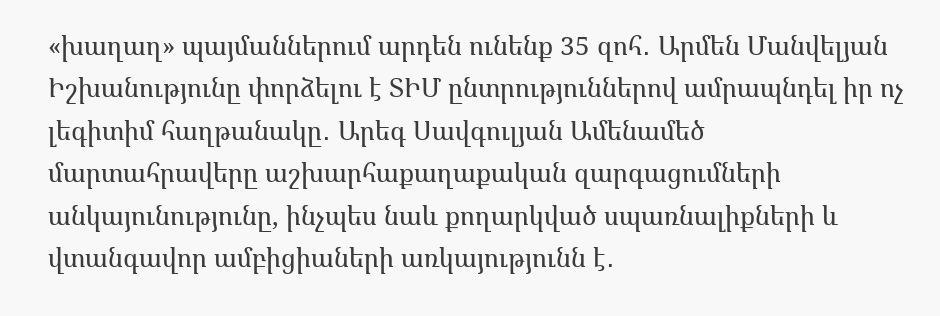«խաղաղ» պայմաններում արդեն ունենք 35 զոհ․ Արմեն Մանվելյան Իշխանությունը փորձելու է ՏԻՄ ընտրություններով ամրապնդել իր ոչ լեգիտիմ հաղթանակը․ Արեգ Սավգուլյան Ամենամեծ մարտահրավերը աշխարհաքաղաքական զարգացումների անկայունությունը, ինչպես նաև քողարկված սպառնալիքների և վտանգավոր ամբիցիաների առկայությունն է․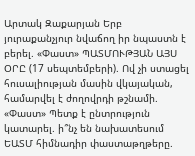Արտակ Զաքարյան Երբ յուրաքանչյուր նվաճող իր նպաստն է բերել. «Փաստ» ՊԱՏՄՈՒԹՅԱՆ ԱՅՍ ՕՐԸ (17 սեպտեմբերի). Ով չի ստացել հուսալիության մասին վկայական, համարվել է ժողովրդի թշնամի. «Փաստ» Պետք է ընտրություն կատարել. ի՞նչ են նախատեսում ԵԱՏՄ հիմնադիր փաստաթղթերը.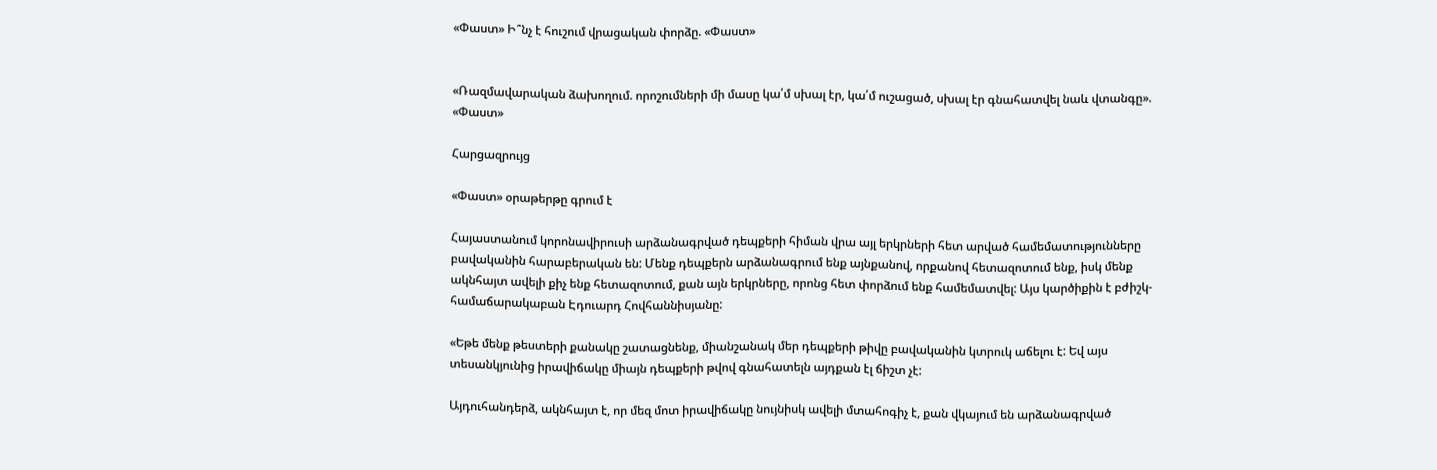«Փաստ» Ի՞նչ է հուշում վրացական փորձը. «Փաստ»


«Ռազմավարական ձախողում. որոշումների մի մասը կա՛մ սխալ էր, կա՛մ ուշացած, սխալ էր գնահատվել նաև վտանգը». «Փաստ»

Հարցազրույց

«Փաստ» օրաթերթը գրում է

Հայաստանում կորոնավիրուսի արձանագրված դեպքերի հիման վրա այլ երկրների հետ արված համեմատությունները բավականին հարաբերական են: Մենք դեպքերն արձանագրում ենք այնքանով, որքանով հետազոտում ենք, իսկ մենք ակնհայտ ավելի քիչ ենք հետազոտում, քան այն երկրները, որոնց հետ փորձում ենք համեմատվել: Այս կարծիքին է բժիշկ-համաճարակաբան Էդուարդ Հովհաննիսյանը:

«Եթե մենք թեստերի քանակը շատացնենք, միանշանակ մեր դեպքերի թիվը բավականին կտրուկ աճելու է: Եվ այս տեսանկյունից իրավիճակը միայն դեպքերի թվով գնահատելն այդքան էլ ճիշտ չէ:

Այդուհանդերձ, ակնհայտ է, որ մեզ մոտ իրավիճակը նույնիսկ ավելի մտահոգիչ է, քան վկայում են արձանագրված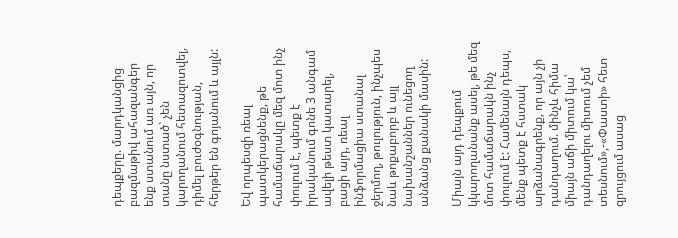դեպքերը. մարդկանցից բազմաթիվ ահազանգեր ենք ստանում առ այն, որ տանը նստած` չեն կարողանում հետազոտվել, դիմել բուժօգնության, հերթեր են գոյանում և այլն:

Եվ որպեսզի ռեալ պատկերացնենք, թե համաճարակը մեզ մոտ ինչ փուլում է, պետք է իրականում գոնե 3 անգամ ավելի թեստ կատարել, բացի այդ, ռեալ ինֆորմացիա ստանալ ջերմող, թուլություն, ինչպես նաև թոքաբորբ և այլ նախանշաններ ունեցող անձանց քանակի մասին:

Միայն այդ դեպքում կկարողանանք ասել, թե մեզ մոտ համաճարակն ինչ փուլում է: Համենայն դեպս, մենք պետք է հստակ արձանագրենք, որ այն չի դանդաղում. մինչև հիմա միայն աճի միտում կա՝ դանդաղելու միտում չեմ տեսնում»,-«Փաստի» հետ զրույցում ասաց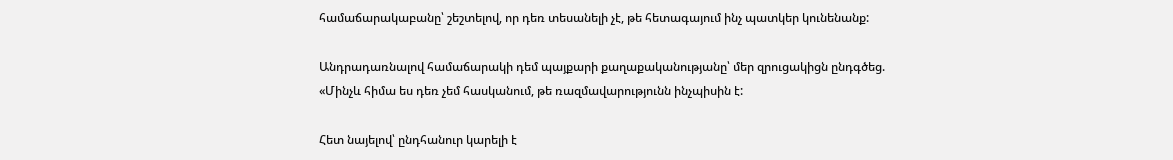համաճարակաբանը՝ շեշտելով, որ դեռ տեսանելի չէ, թե հետագայում ինչ պատկեր կունենանք:

Անդրադառնալով համաճարակի դեմ պայքարի քաղաքականությանը՝ մեր զրուցակիցն ընդգծեց. «Մինչև հիմա ես դեռ չեմ հասկանում, թե ռազմավարությունն ինչպիսին է:

Հետ նայելով՝ ընդհանուր կարելի է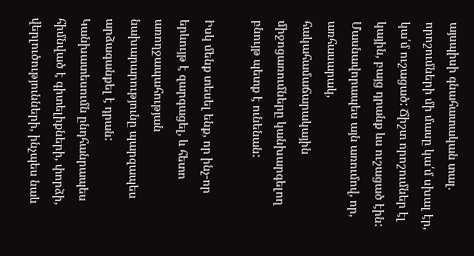այսպիսի գնահատական տալ. որոշումների մի մասը կա՛մ սխալ էր, կա՛մ ուշացած: Ճիշտ որոշումներ էլ կային, բայց դրանք ևս ուշացած էին: Մասնավորապես այն առումով, որ, առհասարակ, հակահամաճարակային միջոցառումները կանխարգելող բնույթ պետք է ունենան:

Իսկ մենք տեսել ենք, որ ինչ-որ երևույթ է զարգացել, և հետո առողջապահության նախարարությունը պարզապես արձագանքել է դրան: Կանխատեսումն ընդհանրապես հիմնված է գիտելիքների, փորձի, վերլուծությունների, ինչպես նաև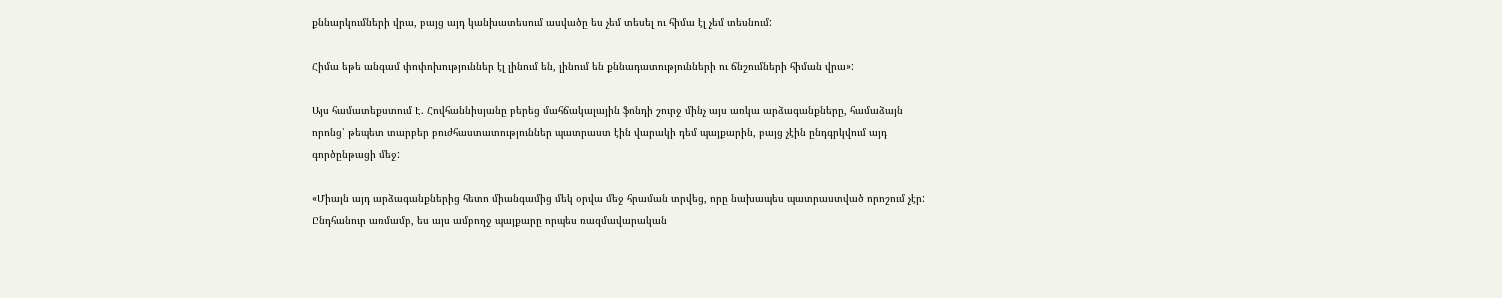քննարկումների վրա, բայց այդ կանխատեսում ասվածը ես չեմ տեսել ու հիմա էլ չեմ տեսնում:

Հիմա եթե անգամ փոփոխություններ էլ լինում են, լինում են քննադատությունների ու ճնշումների հիման վրա»:

Այս համատեքստում Է. Հովհաննիսյանը բերեց մահճակալային ֆոնդի շուրջ մինչ այս առկա արձագանքները, համաձայն որոնց՝ թեպետ տարբեր բուժհաստատություններ պատրաստ էին վարակի դեմ պայքարին, բայց չէին ընդգրկվում այդ գործընթացի մեջ:

«Միայն այդ արձագանքներից հետո միանգամից մեկ օրվա մեջ հրաման տրվեց, որը նախապես պատրաստված որոշում չէր: Ընդհանուր առմամբ, ես այս ամբողջ պայքարը որպես ռազմավարական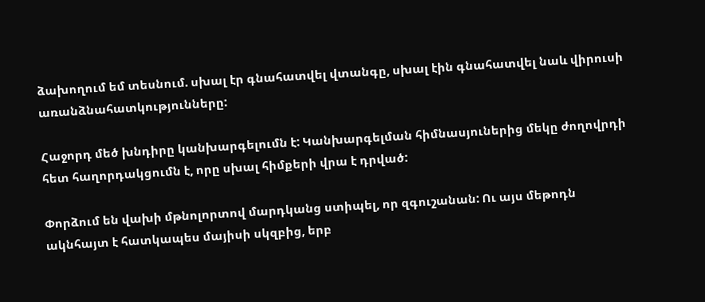ձախողում եմ տեսնում. սխալ էր գնահատվել վտանգը, սխալ էին գնահատվել նաև վիրուսի առանձնահատկությունները:

Հաջորդ մեծ խնդիրը կանխարգելումն է: Կանխարգելման հիմնասյուներից մեկը ժողովրդի հետ հաղորդակցումն է, որը սխալ հիմքերի վրա է դրված:

Փորձում են վախի մթնոլորտով մարդկանց ստիպել, որ զգուշանան: Ու այս մեթոդն ակնհայտ է հատկապես մայիսի սկզբից, երբ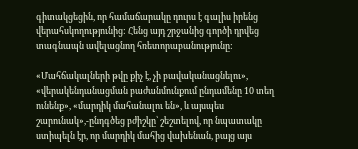գիտակցեցին, որ համաճարակը դուրս է գալիս իրենց վերահսկողությունից: Հենց այդ շրջանից գործի դրվեց տագնապն ավելացնող հռետորաբանությունը:

«Մահճակալների թվը քիչ է, չի բավականացնելու», «վերակենդանացման բաժանմունքում ընդամենը 10 տեղ ունենք», «մարդիկ մահանալու են», և այսպես շարունակ»,-ընդգծեց բժիշկը՝ շեշտելով, որ նպատակը ստիպելն էր, որ մարդիկ մահից վախենան, բայց այս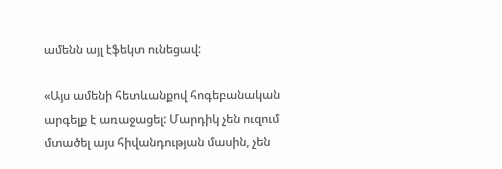ամենն այլ էֆեկտ ունեցավ:

«Այս ամենի հետևանքով հոգեբանական արգելք է առաջացել: Մարդիկ չեն ուզում մտածել այս հիվանդության մասին, չեն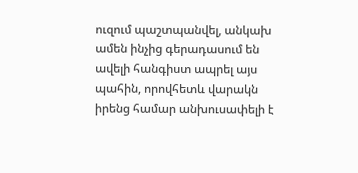ուզում պաշտպանվել, անկախ ամեն ինչից գերադասում են ավելի հանգիստ ապրել այս պահին, որովհետև վարակն իրենց համար անխուսափելի է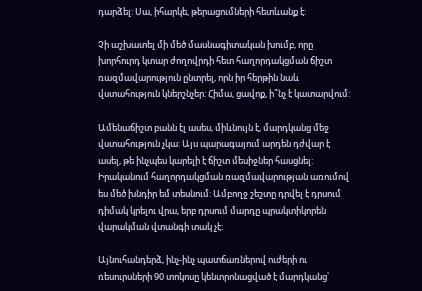դարձել: Սա, իհարկե, թերացումների հետևանք է:

Չի աշխատել մի մեծ մասնագիտական խումբ, որը խորհուրդ կտար ժողովրդի հետ հաղորդակցման ճիշտ ռազմավարություն ընտրել, որն իր հերթին նաև վստահություն կներշնչեր: Հիմա, ցավոք, ի՞նչ է կատարվում:

Ամենաճիշտ բանն էլ ասես, միևնույն է, մարդկանց մեջ վստահություն չկա: Այս պարագայում արդեն դժվար է ասել, թե ինչպես կարելի է ճիշտ մեսիջներ հասցնել: Իրականում հաղորդակցման ռազմավարության առումով ես մեծ խնդիր եմ տեսնում: Ամբողջ շեշտը դրվել է դրսում դիմակ կրելու վրա, երբ դրսում մարդը պրակտիկորեն վարակման վտանգի տակ չէ:

Այնուհանդերձ, ինչ-ինչ պատճառներով ուժերի ու ռեսուրսների 90 տոկոսը կենտրոնացված է մարդկանց՝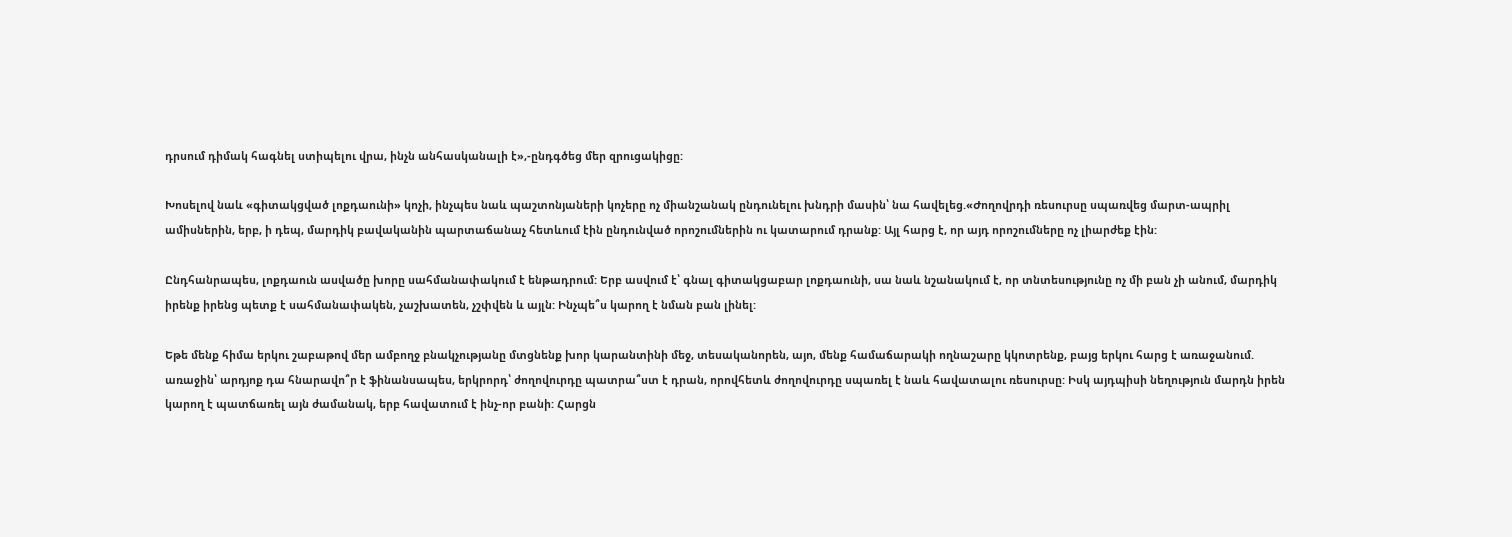դրսում դիմակ հագնել ստիպելու վրա, ինչն անհասկանալի է»,-ընդգծեց մեր զրուցակիցը:

Խոսելով նաև «գիտակցված լոքդաունի» կոչի, ինչպես նաև պաշտոնյաների կոչերը ոչ միանշանակ ընդունելու խնդրի մասին՝ նա հավելեց.«Ժողովրդի ռեսուրսը սպառվեց մարտ-ապրիլ ամիսներին, երբ, ի դեպ, մարդիկ բավականին պարտաճանաչ հետևում էին ընդունված որոշումներին ու կատարում դրանք: Այլ հարց է, որ այդ որոշումները ոչ լիարժեք էին:

Ընդհանրապես, լոքդաուն ասվածը խորը սահմանափակում է ենթադրում: Երբ ասվում է՝ գնալ գիտակցաբար լոքդաունի, սա նաև նշանակում է, որ տնտեսությունը ոչ մի բան չի անում, մարդիկ իրենք իրենց պետք է սահմանափակեն, չաշխատեն, չշփվեն և այլն: Ինչպե՞ս կարող է նման բան լինել:

Եթե մենք հիմա երկու շաբաթով մեր ամբողջ բնակչությանը մտցնենք խոր կարանտինի մեջ, տեսականորեն, այո, մենք համաճարակի ողնաշարը կկոտրենք, բայց երկու հարց է առաջանում. առաջին՝ արդյոք դա հնարավո՞ր է ֆինանսապես, երկրորդ՝ ժողովուրդը պատրա՞ստ է դրան, որովհետև ժողովուրդը սպառել է նաև հավատալու ռեսուրսը: Իսկ այդպիսի նեղություն մարդն իրեն կարող է պատճառել այն ժամանակ, երբ հավատում է ինչ-որ բանի: Հարցն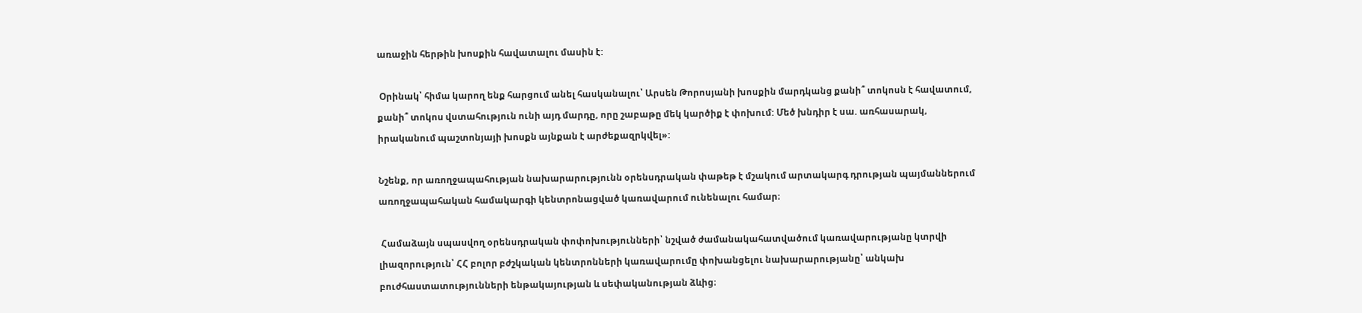առաջին հերթին խոսքին հավատալու մասին է:

 Օրինակ՝ հիմա կարող ենք հարցում անել հասկանալու՝ Արսեն Թորոսյանի խոսքին մարդկանց քանի՞ տոկոսն է հավատում, քանի՞ տոկոս վստահություն ունի այդ մարդը, որը շաբաթը մեկ կարծիք է փոխում: Մեծ խնդիր է սա. առհասարակ, իրականում պաշտոնյայի խոսքն այնքան է արժեքազրկվել»:

Նշենք, որ առողջապահության նախարարությունն օրենսդրական փաթեթ է մշակում արտակարգ դրության պայմաններում առողջապահական համակարգի կենտրոնացված կառավարում ունենալու համար։

 Համաձայն սպասվող օրենսդրական փոփոխությունների՝ նշված ժամանակահատվածում կառավարությանը կտրվի լիազորություն՝ ՀՀ բոլոր բժշկական կենտրոնների կառավարումը փոխանցելու նախարարությանը՝ անկախ բուժհաստատությունների ենթակայության և սեփականության ձևից։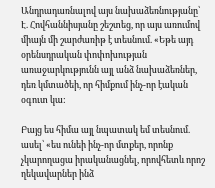Անդրադառնալով այս նախաձեռնությանը՝ Է. Հովհաննիսյանը շեշտեց, որ այս առումով միայն մի շարժառիթ է տեսնում. «Եթե այդ օրենսդրական փոփոխության առաջարկությունն այլ անձ նախաձեռներ, դեռ կմտածեի, որ հիմքում ինչ-որ էական օգուտ կա:

Բայց ես հիմա այլ նպատակ եմ տեսնում. ասել՝ «ես ունեի ինչ-որ մտքեր, որոնք չկարողացա իրականացնել, որովհետև որոշ ղեկավարներ ինձ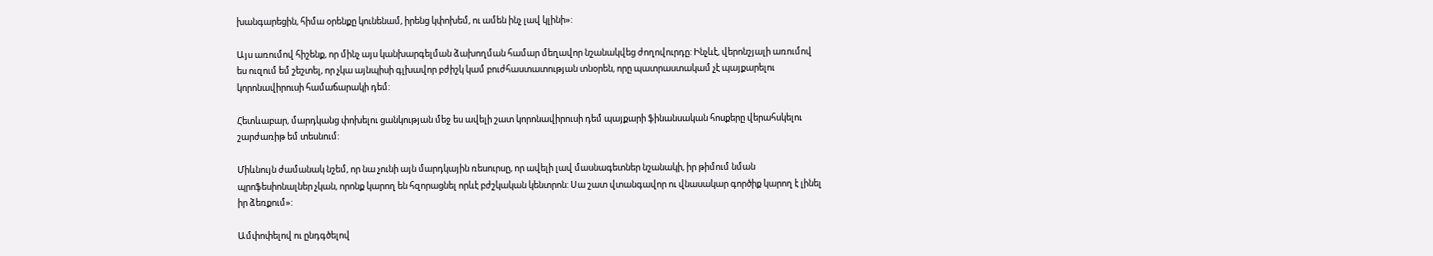խանգարեցին, հիմա օրենքը կունենամ, իրենց կփոխեմ, ու ամեն ինչ լավ կլինի»:

Այս առումով հիշենք, որ մինչ այս կանխարգելման ձախողման համար մեղավոր նշանակվեց ժողովուրդը: Ինչևէ, վերոնշյալի առումով ես ուզում եմ շեշտել, որ չկա այնպիսի գլխավոր բժիշկ կամ բուժհաստատության տնօրեն, որը պատրաստակամ չէ պայքարելու կորոնավիրուսի համաճարակի դեմ:

Հետևաբար, մարդկանց փոխելու ցանկության մեջ ես ավելի շատ կորոնավիրուսի դեմ պայքարի ֆինանսական հոսքերը վերահսկելու շարժառիթ եմ տեսնում:

Միևնույն ժամանակ նշեմ, որ նա չունի այն մարդկային ռեսուրսը, որ ավելի լավ մասնագետներ նշանակի, իր թիմում նման պրոֆեսիոնալներ չկան, որոնք կարող են հզորացնել որևէ բժշկական կենտրոն: Սա շատ վտանգավոր ու վնասակար գործիք կարող է լինել իր ձեռքում»:

Ամփոփելով ու ընդգծելով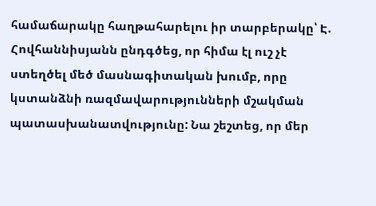համաճարակը հաղթահարելու իր տարբերակը՝ Է. Հովհաննիսյանն ընդգծեց, որ հիմա էլ ուշ չէ ստեղծել մեծ մասնագիտական խումբ, որը կստանձնի ռազմավարությունների մշակման պատասխանատվությունը: Նա շեշտեց, որ մեր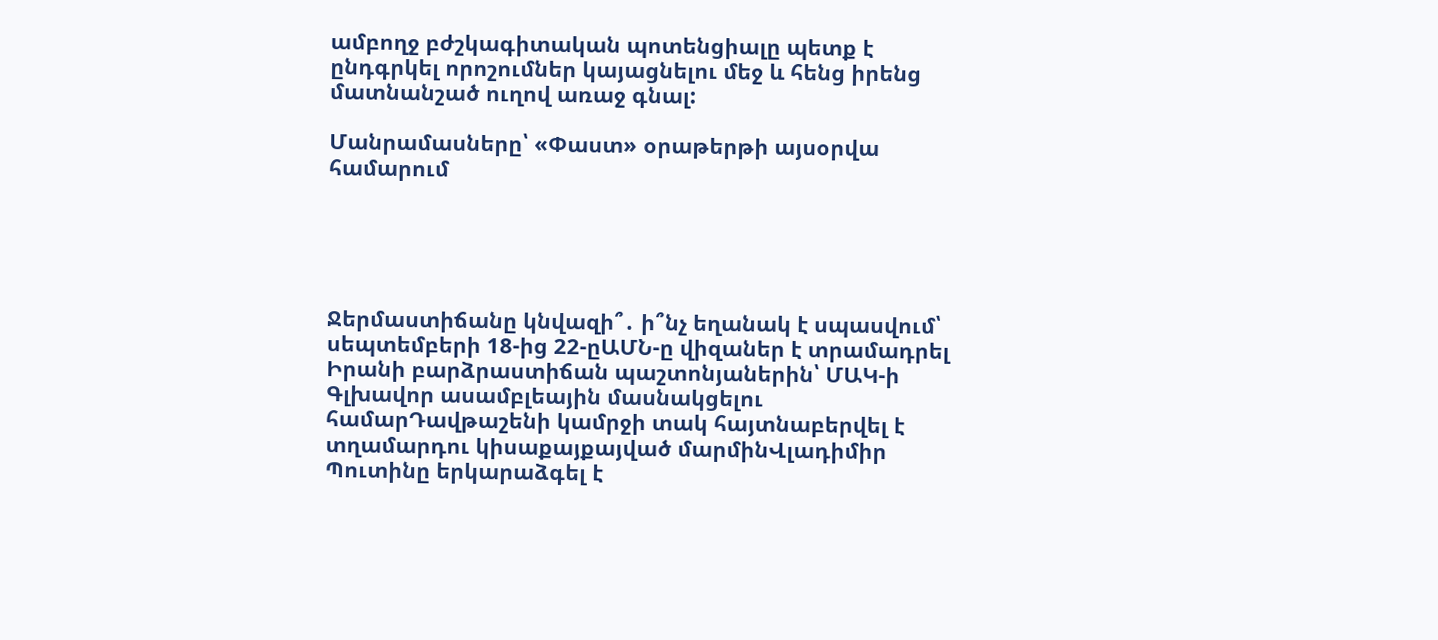ամբողջ բժշկագիտական պոտենցիալը պետք է ընդգրկել որոշումներ կայացնելու մեջ և հենց իրենց մատնանշած ուղով առաջ գնալ:

Մանրամասները՝ «Փաստ» օրաթերթի այսօրվա համարում





Ջերմաստիճանը կնվազի՞․ ի՞նչ եղանակ է սպասվում՝ սեպտեմբերի 18-ից 22-ըԱՄՆ-ը վիզաներ է տրամադրել Իրանի բարձրաստիճան պաշտոնյաներին՝ ՄԱԿ-ի Գլխավոր ասամբլեային մասնակցելու համարԴավթաշենի կամրջի տակ հայտնաբերվել է տղամարդու կիսաքայքայված մարմինՎլադիմիր Պուտինը երկարաձգել է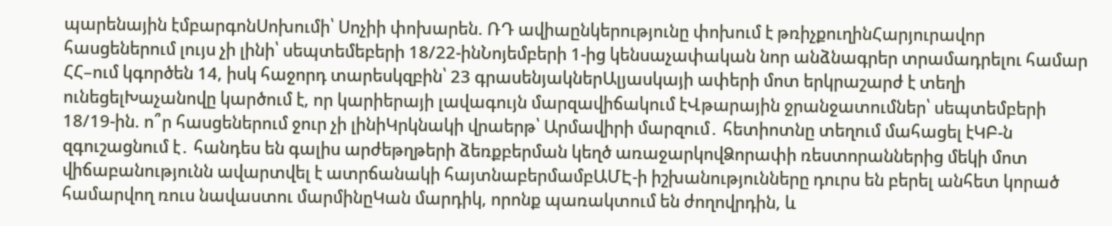պարենային էմբարգոնՍոխումի՝ Սոչիի փոխարեն. ՌԴ ավիաընկերությունը փոխում է թռիչքուղինՀարյուրավոր հասցեներում լույս չի լինի՝ սեպտեմեբերի 18/22-ինՆոյեմբերի 1-ից կենսաչափական նոր անձնագրեր տրամադրելու համար ՀՀ–ում կգործեն 14, իսկ հաջորդ տարեսկզբին՝ 23 գրասենյակներԱլյասկայի ափերի մոտ երկրաշարժ է տեղի ունեցելԽաչանովը կարծում է, որ կարիերայի լավագույն մարզավիճակում էՎթարային ջրանջատումներ՝ սեպտեմբերի 18/19-ին. ո՞ր հասցեներում ջուր չի լինիԿրկնակի վրաերթ՝ Արմավիրի մարզում․ հետիոտնը տեղում մահացել էԿԲ-ն զգուշացնում է․ հանդես են գալիս արժեթղթերի ձեռքբերման կեղծ առաջարկովՁորափի ռեստորաններից մեկի մոտ վիճաբանությունն ավարտվել է ատրճանակի հայտնաբերմամբԱՄԷ-ի իշխանությունները դուրս են բերել անհետ կորած համարվող ռուս նավաստու մարմինըԿան մարդիկ, որոնք պառակտում են ժողովրդին, և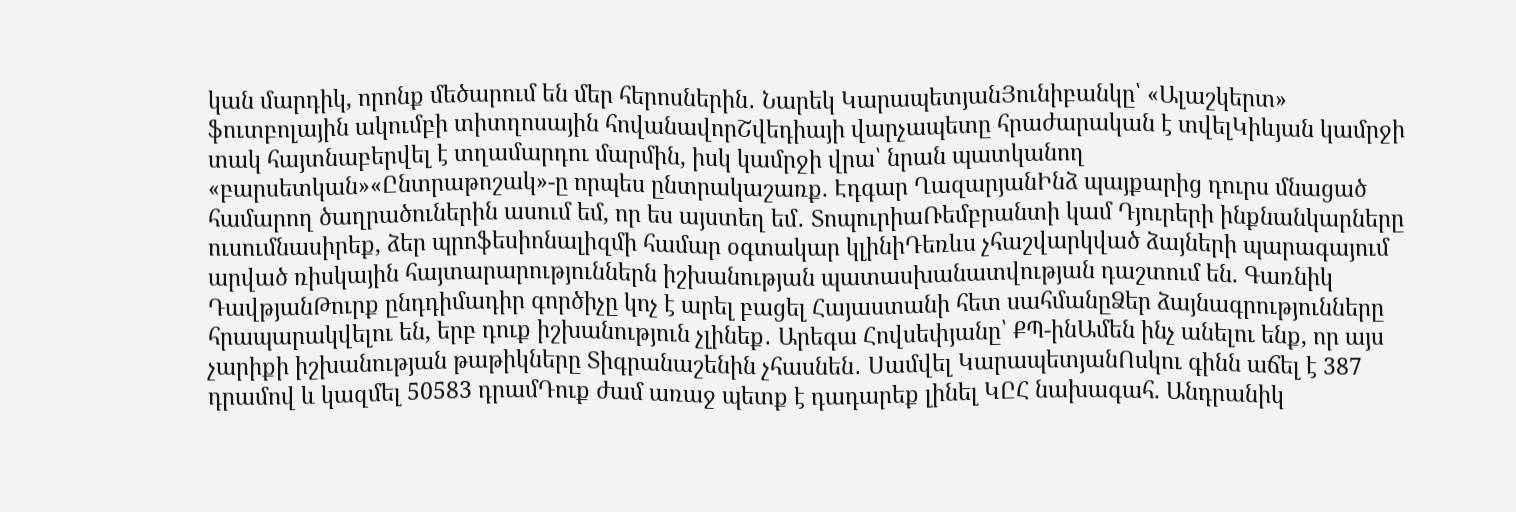կան մարդիկ, որոնք մեծարում են մեր հերոսներին․ Նարեկ ԿարապետյանՅունիբանկը՝ «Ալաշկերտ» ֆուտբոլային ակումբի տիտղոսային հովանավորՇվեդիայի վարչապետը հրաժարական է տվելԿիևյան կամրջի տակ հայտնաբերվել է տղամարդու մարմին, իսկ կամրջի վրա՝ նրան պատկանող «բարսետկան»«Ընտրաթոշակ»-ը որպես ընտրակաշառք. Էդգար ՂազարյանԻնձ պայքարից դուրս մնացած համարող ծաղրածուներին ասում եմ, որ ես այստեղ եմ․ ՏոպուրիաՌեմբրանտի կամ Դյուրերի ինքնանկարները ուսումնասիրեք, ձեր պրոֆեսիոնալիզմի համար օգտակար կլինիԴեռևս չհաշվարկված ձայների պարագայում արված ռիսկային հայտարարություններն իշխանության պատասխանատվության դաշտում են. Գառնիկ ԴավթյանԹուրք ընդդիմադիր գործիչը կոչ է արել բացել Հայաստանի հետ սահմանըՁեր ձայնագրությունները հրապարակվելու են, երբ դուք իշխանություն չլինեք․ Արեգա Հովսեփյանը՝ ՔՊ-ինԱմեն ինչ անելու ենք, որ այս չարիքի իշխանության թաթիկները Տիգրանաշենին չհասնեն․ Սամվել ԿարապետյանՈսկու գինն աճել է 387 դրամով և կազմել 50583 դրամԴուք ժամ առաջ պետք է դադարեք լինել ԿԸՀ նախագահ. Անդրանիկ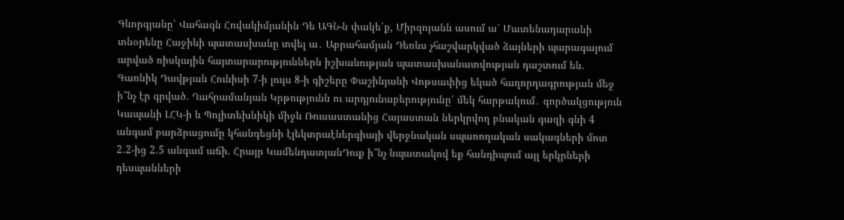Գևորգյանը՝ Վահագն Հովակիմյանին Դե ԱԳՆ-ն փակե՛ք, Միրզոյանն ասում ա՝ Մատենադարանի տնօրենը Հաջիևի պատասխանը տվել ա․ Աբրահամյան Դեռևս չհաշվարկված ձայների պարագայում արված ռիսկային հայտարարություններն իշխանության պատասխանատվության դաշտում են. Գառնիկ Դավթյան Հունիսի 7-ի լույս 8-ի գիշերը Փաշինյանի Վոթսափից եկած հաղորդագրության մեջ ի՞նչ էր գրված. Ղահրամանյան Կրթությունն ու արդյունաբերությունը՝ մեկ հարթակում․ գործակցություն Կապանի ԼՀԿ-ի և Պոլիտեխնիկի միջև Ռուսաստանից Հայաստան ներկրվող բնական գազի գնի 4 անգամ բարձրացումը կհանգեցնի էլեկտրաէներգիայի վերջնական սպառողական սակագների մոտ 2.2-ից 2.5 անգամ աճի. Հրայր ԿամենդատյանԴուք ի՞նչ նպատակով եք հանդիպում այլ երկրների դեսպանների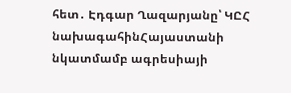հետ․ Էդգար Ղազարյանը՝ ԿԸՀ նախագահինՀայաստանի նկատմամբ ագրեսիայի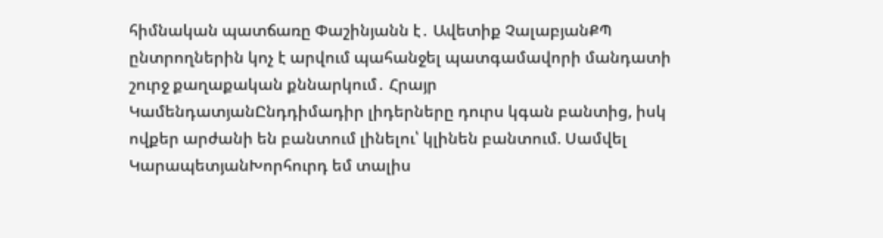հիմնական պատճառը Փաշինյանն է․ Ավետիք ՉալաբյանՔՊ ընտրողներին կոչ է արվում պահանջել պատգամավորի մանդատի շուրջ քաղաքական քննարկում․ Հրայր ԿամենդատյանԸնդդիմադիր լիդերները դուրս կգան բանտից, իսկ ովքեր արժանի են բանտում լինելու՝ կլինեն բանտում. Սամվել ԿարապետյանԽորհուրդ եմ տալիս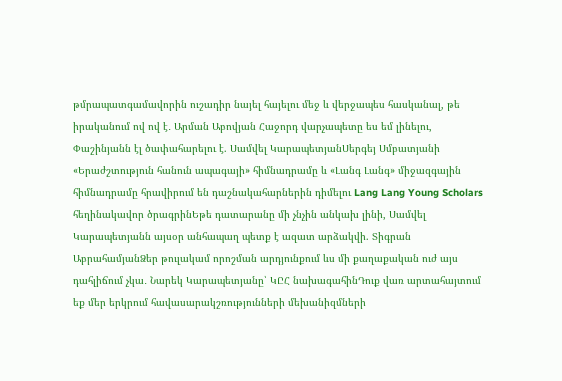թմրապատգամավորին ուշադիր նայել հայելու մեջ և վերջապես հասկանալ, թե իրականում ով ով է․ Արման Աբովյան Հաջորդ վարչապետը ես եմ լինելու, Փաշինյանն էլ ծափահարելու է. Սամվել ԿարապետյանՍերգեյ Սմբատյանի «Երաժշտություն հանուն ապագայի» հիմնադրամը և «Լանգ Լանգ» միջազգային հիմնադրամը հրավիրում են դաշնակահարներին դիմելու Lang Lang Young Scholars հեղինակավոր ծրագրինԵթե դատարանը մի չնչին անկախ լինի, Սամվել Կարապետյանն այսօր անհապաղ պետք է ազատ արձակվի. Տիգրան ԱբրահամյանՁեր թուլակամ որոշման արդյունքում ևս մի քաղաքական ուժ այս դահլիճում չկա․ Նարեկ Կարապետյանը՝ ԿԸՀ նախագահինԴուք վառ արտահայտում եք մեր երկրում հավասարակշռությունների մեխանիզմների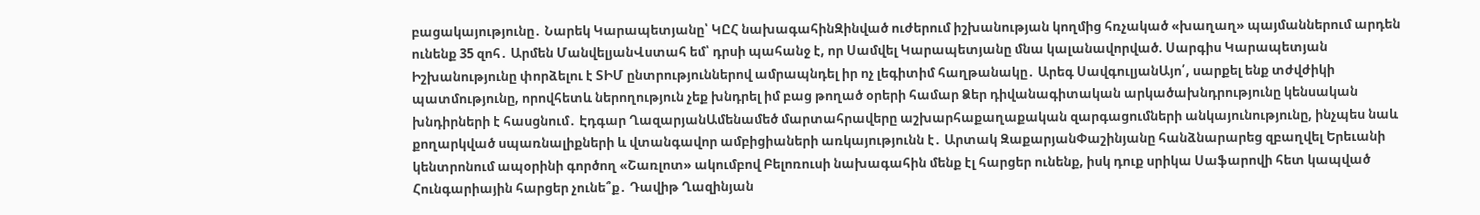բացակայությունը․ Նարեկ Կարապետյանը՝ ԿԸՀ նախագահինԶինված ուժերում իշխանության կողմից հռչակած «խաղաղ» պայմաններում արդեն ունենք 35 զոհ․ Արմեն ՄանվելյանՎստահ եմ՝ դրսի պահանջ է, որ Սամվել Կարապետյանը մնա կալանավորված. Սարգիս Կարապետյան Իշխանությունը փորձելու է ՏԻՄ ընտրություններով ամրապնդել իր ոչ լեգիտիմ հաղթանակը․ Արեգ ՍավգուլյանԱյո՛, սարքել ենք տժվժիկի պատմությունը, որովհետև ներողություն չեք խնդրել իմ բաց թողած օրերի համար Ձեր դիվանագիտական արկածախնդրությունը կենսական խնդիրների է հասցնում․ Էդգար ՂազարյանԱմենամեծ մարտահրավերը աշխարհաքաղաքական զարգացումների անկայունությունը, ինչպես նաև քողարկված սպառնալիքների և վտանգավոր ամբիցիաների առկայությունն է․ Արտակ ԶաքարյանՓաշինյանը հանձնարարեց զբաղվել Երեւանի կենտրոնում ապօրինի գործող «Շառլոտ» ակումբով Բելոռուսի նախագահին մենք էլ հարցեր ունենք, իսկ դուք սրիկա Սաֆարովի հետ կապված Հունգարիային հարցեր չունե՞ք․ Դավիթ Ղազինյան